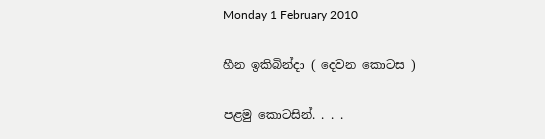Monday 1 February 2010

හීන ඉකිබින්දා ( දෙවන කොටස )

පළමු කොටසින්. . . .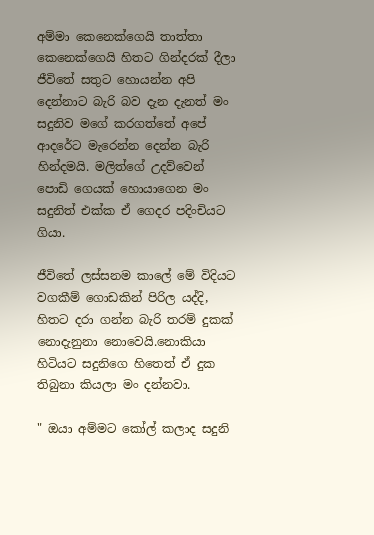අම්මා කෙනෙක්ගෙයි තාත්තා කෙනෙක්ගෙයි හිතට ගින්දරක් දීලා ජීවිතේ සතුට හොයන්න අපි දෙන්නාට බැරි බව දැන දැනත් මං සදුනිව මගේ කරගත්තේ අපේ ආදරේට මැරෙන්න දෙන්න බැරි හින්දමයි. මලිත්ගේ උදව්වෙන් පොඩි ගෙයක් හොයාගෙන මං සදුනිත් එක්ක ඒ ගෙදර පදිංචියට ගියා.

ජීවිතේ ලස්සනම කාලේ මේ විදියට වගකීම් ගොඩකින් පිරිල යද්දි, හිතට දරා ගන්න බැරි තරම් දුකක් නොදැනුනා නොවෙයි.නොකියා හිටියට සදුනිගෙ හිතෙත් ඒ දුක තිබුනා කියලා මං දන්නවා.

" ඔයා අම්මට කෝල් කලාද සදුනි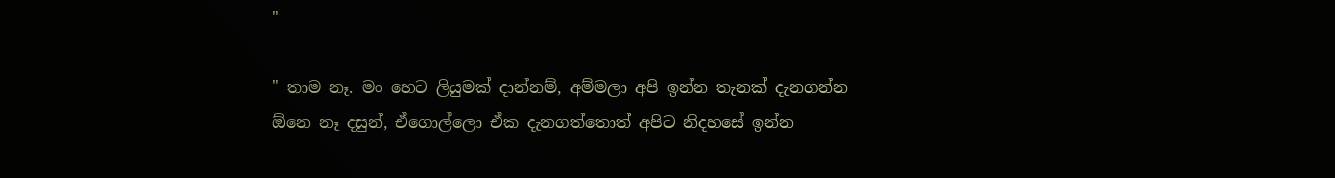"

" තාම නෑ. මං හෙට ලියුමක් දාන්නම්, අම්මලා අපි ඉන්න තැනක් දැනගන්න ඕනෙ නෑ දසුන්, ඒගොල්ලො ඒක දැනගත්තොත් අපිට නිදහසේ ඉන්න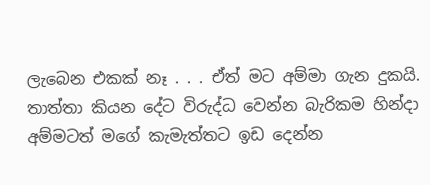ලැබෙන එකක් නෑ . . . ඒත් මට අම්මා ගැන දුකයි.
තාත්තා කියන දේට විරුද්ධ වෙන්න බැරිකම හින්දා අම්මටත් මගේ කැමැත්තට ඉඩ දෙන්න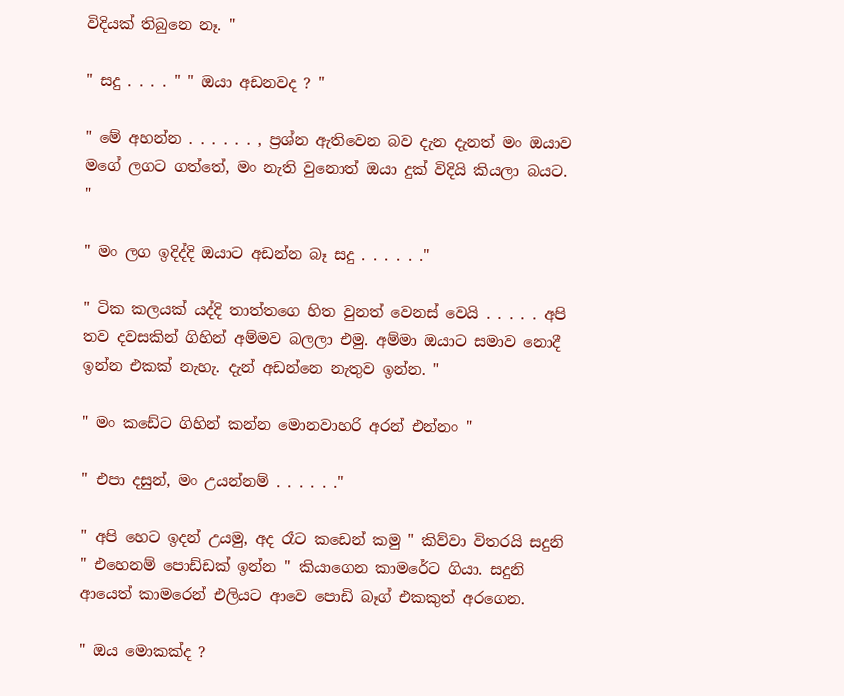විදියක් තිබුනෙ නෑ. "

" සදු . . . . " " ඔයා අඩනවද ? "

" මේ අහන්න . . . . . . , ප්‍රශ්න ඇතිවෙන බව දැන දැනත් මං ඔයාව මගේ ලගට ගත්තේ, මං නැති වුනොත් ඔයා දුක් විදියි කියලා බයට. "

" මං ලග ඉදිද්දි ඔයාට අඩන්න බෑ සදු . . . . . ."

" ටික කලයක් යද්දි තාත්තගෙ හිත වුනත් වෙනස් වෙයි . . . . . අපි තව දවසකින් ගිහින් අම්මව බලලා එමු. අම්මා ඔයාට සමාව නොදී ඉන්න එකක් නැහැ. දැන් අඩන්නෙ නැතුව ඉන්න. "

" මං කඩේට ගිහින් කන්න මොනවාහරි අරන් එන්නං "

" එපා දසුන්, මං උයන්නම් . . . . . ."

" අපි හෙට ඉදන් උයමු, අද රෑට කඩෙන් කමු " කිව්වා විතරයි සදුනි " එහෙනම් පොඩ්ඩක් ඉන්න " කියාගෙන කාමරේට ගියා. සදුනි ආයෙත් කාමරෙන් එලියට ආවෙ පොඩි බෑග් එකකුත් අරගෙන.

" ඔය මොකක්ද ?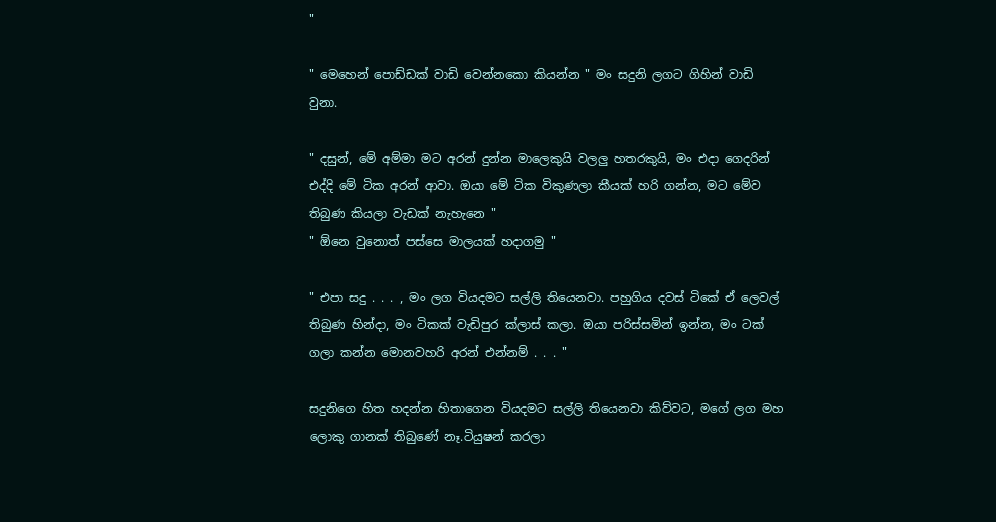"

" මෙහෙන් පොඩ්ඩක් වාඩි වෙන්නකො කියන්න " මං සදුනි ලගට ගිහින් වාඩි වුනා.

" දසුන්, මේ අම්මා මට අරන් දුන්න මාලෙකුයි වලලු හතරකුයි, මං එදා ගෙදරින් එද්දි මේ ටික අරන් ආවා. ඔයා මේ ටික විකුණලා කීයක් හරි ගන්න, මට මේව තිබුණ කියලා වැඩක් නැහැනෙ "
" ඕනෙ වුනොත් පස්සෙ මාලයක් හදාගමු "

" එපා සදු . . . , මං ලග වියදමට සල්ලි තියෙනවා. පහුගිය දවස් ටිකේ ඒ ලෙවල් තිබුණ හින්දා, මං ටිකක් වැඩිපුර ක්ලාස් කලා. ඔයා පරිස්සමින් ඉන්න, මං ටක් ගලා කන්න මොනවහරි අරන් එන්නම් . . . "

සදුනිගෙ හිත හදන්න හිතාගෙන වියදමට සල්ලි තියෙනවා කිව්වට, මගේ ලග මහ ලොකු ගානක් තිබුණේ නෑ.ටියුෂන් කරලා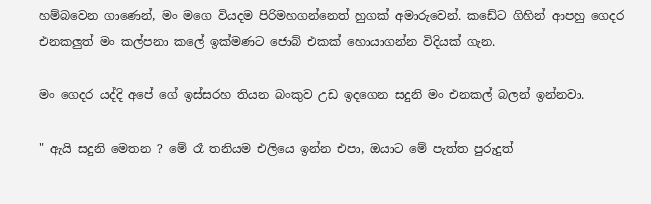හම්බවෙන ගාණෙන්, මං මගෙ වියදම පිරිමහගන්නෙත් හුගක් අමාරුවෙන්. කඩේට ගිහින් ආපහු ගෙදර එනකලුත් මං කල්පනා කලේ ඉක්මණට ජොබ් එකක් හොයාගන්න විදියක් ගැන.

මං ගෙදර යද්දි අපේ ගේ ඉස්සරහ තියන බංකුව උඩ ඉදගෙන සදුනි මං එනකල් බලන් ඉන්නවා.

" ඇයි සදුනි මෙතන ? මේ රෑ තනියම එලියෙ ඉන්න එපා, ඔයාට මේ පැත්ත පුරුදුත්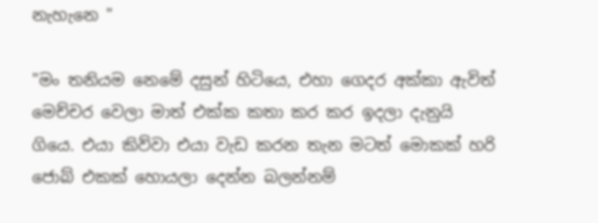නැහැනෙ "

"මං තනියම නෙමේ දසුන් හිටියෙ, එහා ගෙදර අක්කා ඇවිත් මෙච්චර වෙලා මාත් එක්ක කතා කර කර ඉදලා දැනුයි ගියෙ. එයා කිව්වා එයා වැඩ කරන තැන මටත් මොකක් හරි ජොබ් එකක් හොයලා දෙන්න බලන්නම්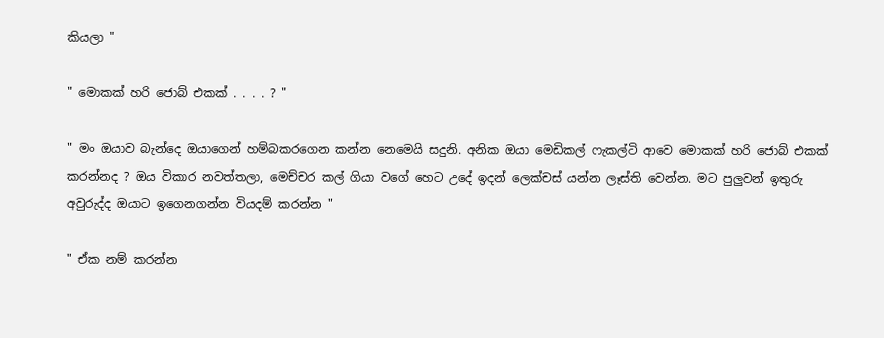කියලා "

" මොකක් හරි ජොබ් එකක් . . . . ? "

" මං ඔයාව බැන්දෙ ඔයාගෙන් හම්බකරගෙන කන්න නෙමෙයි සදුනි. අනික ඔයා මෙඩිකල් ෆැකල්ටි ආවෙ මොකක් හරි ජොබ් එකක් කරන්නද ? ඔය විකාර නවත්තලා, මෙච්චර කල් ගියා වගේ හෙට උදේ ඉදන් ලෙක්චස් යන්න ලෑස්ති වෙන්න. මට පුලුවන් ඉතුරු අවුරුද්ද ඔයාට ඉගෙනගන්න වියදම් කරන්න "

" ඒක නම් කරන්න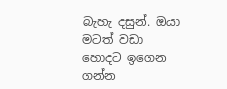බැහැ දසුන්. ඔයා මටත් වඩා හොදට ඉගෙන ගන්න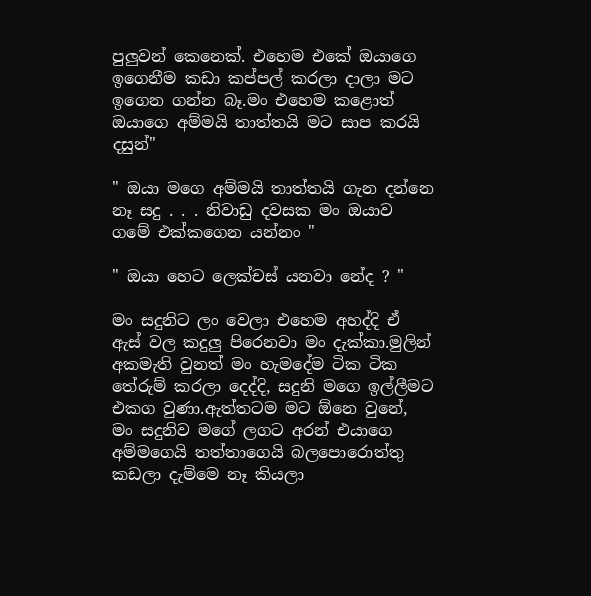පුලුවන් කෙනෙක්. එහෙම එකේ ඔයාගෙ ඉගෙනීම කඩා කප්පල් කරලා දාලා මට ඉගෙන ගන්න බෑ.මං එහෙම කළොත් ඔයාගෙ අම්මයි තාත්තයි මට සාප කරයි දසුන්"

" ඔයා මගෙ අම්මයි තාත්තයි ගැන දන්නෙ නෑ සදු . . . නිවාඩු දවසක මං ඔයාව ගමේ එක්කගෙන යන්නං "

" ඔයා හෙට ලෙක්චස් යනවා නේද ? "

මං සදුනිට ලං වෙලා එහෙම අහද්දි ඒ ඇස් වල කදුලු පිරෙනවා මං දැක්කා.මුලින් අකමැති වුනත් මං හැමදේම ටික ටික තේරුම් කරලා දෙද්දි, සදුනි මගෙ ඉල්ලීමට එකග වුණා.ඇත්තටම මට ඕනෙ වුනේ, මං සදුනිව මගේ ලගට අරන් එයාගෙ අම්මගෙයි තත්තාගෙයි බලපොරොත්තු කඩලා දැම්මෙ නෑ කියලා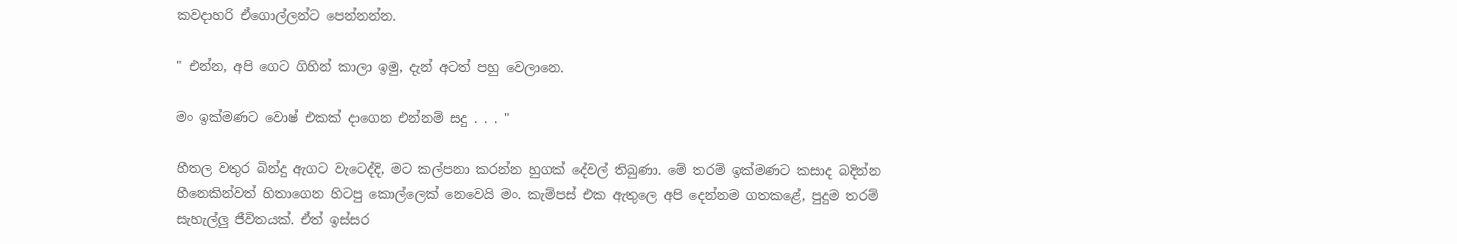කවදාහරි ඒගොල්ලන්ට පෙන්නන්න.

" එන්න, අපි ගෙට ගිහින් කාලා ඉමු, දැන් අටත් පහු වෙලානෙ.

මං ඉක්මණට වොෂ් එකක් දාගෙන එන්නම් සදු . . . "

හීතල වතුර බින්දු ඇගට වැටෙද්දි, මට කල්පනා කරන්න හුගක් දේවල් තිබුණා. මේ තරම් ඉක්මණට කසාද බදින්න හීනෙකින්වත් හිතාගෙන හිටපු කොල්ලෙක් නෙවෙයි මං. කැම්පස් එක ඇතුලෙ අපි දෙන්නම ගතකළේ, පුදුම තරම් සැහැල්ලු ජීවිතයක්. ඒත් ඉස්සර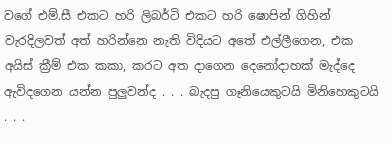වගේ එම්.සී එකට හරි ලිබර්ටි එකට හරි ෂොපින් ගිහින් වැරදිලවත් අත් හරින්නෙ නැති විදියට අතේ එල්ලීගෙන, එක අයිස් ක්‍රීම් එක කකා, කරට අත දාගෙන දෙනෝදාහක් මැද්දෙ ඇවිදගෙන යන්න පුලුවන්ද . . . බැදපු ගෑනියෙකුටයි මිනිහෙකුටයි . . .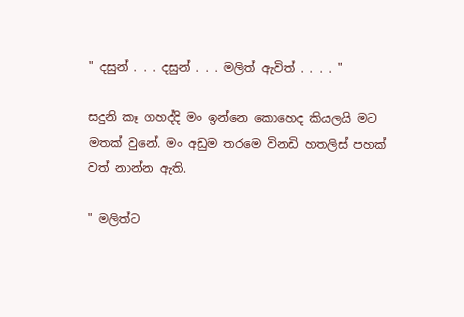" දසුන් . . . දසුන් . . . මලිත් ඇවිත් . . . . "

සදුනි කෑ ගහද්දි මං ඉන්නෙ කොහෙද කියලයි මට මතක් වුනේ. මං අඩුම තරමෙ විනඩි හතලිස් පහක් වත් නාන්න ඇති.

" මලිත්ට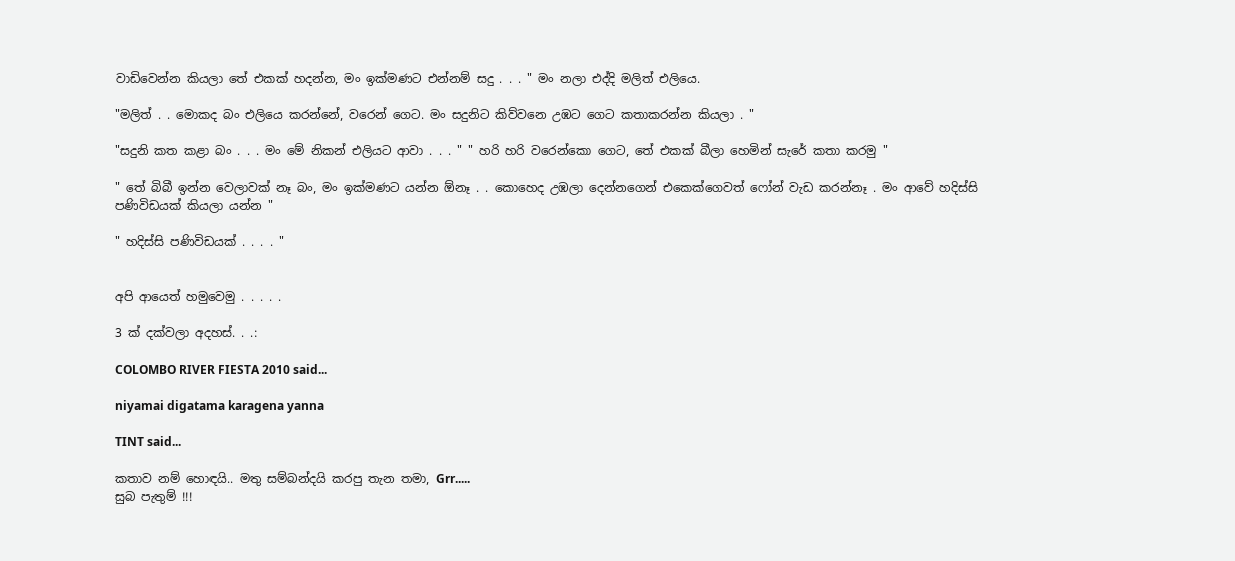වාඩිවෙන්න කියලා තේ එකක් හදන්න, මං ඉක්මණට එන්නම් සදු . . . " මං නලා එද්දි මලිත් එලියෙ.

"මලිත් . . මොකද බං එලියෙ කරන්නේ, වරෙන් ගෙට. මං සදුනිට කිව්වනෙ උඹට ගෙට කතාකරන්න කියලා . "

"සදුනි කත කළා බං . . . මං මේ නිකන් එලියට ආවා . . . " " හරි හරි වරෙන්කො ගෙට, තේ එකක් බීලා හෙමින් සැරේ කතා කරමු "

" තේ බිබී ඉන්න වෙලාවක් නෑ බං, මං ඉක්මණට යන්න ඕනෑ . . කොහෙද උඹලා දෙන්නගෙන් එකෙක්ගෙවත් ෆෝන් වැඩ කරන්නෑ . මං ආවේ හදිස්සි පණිවිඩයක් කියලා යන්න "

" හදිස්සි පණිවිඩයක් . . . . "


අපි ආයෙත් හමුවෙමු . . . . .

3 ක් දක්වලා අදහස්. . .:

COLOMBO RIVER FIESTA 2010 said...

niyamai digatama karagena yanna

TINT said...

කතාව නම් හොඳයි.. මතු සම්බන්දයි කරපු තැන තමා, Grr.....
සුබ පැතුම් !!!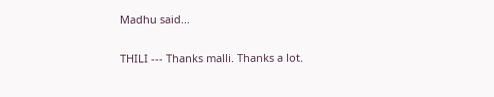Madhu said...

THILI --- Thanks malli. Thanks a lot.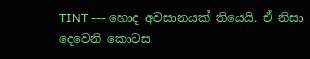TINT --- හොද අවසානයක් තියෙයි. ඒ නිසා දෙවෙනි කොටස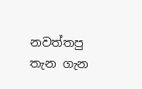නවත්තපු තැන ගැන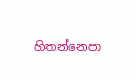හිතන්නෙපා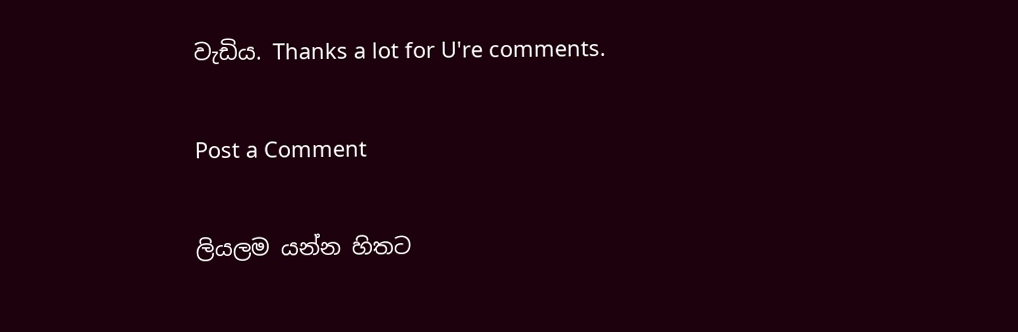වැඩිය. Thanks a lot for U're comments.

Post a Comment

ලියලම යන්න හිතට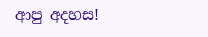ආපු අදහස!